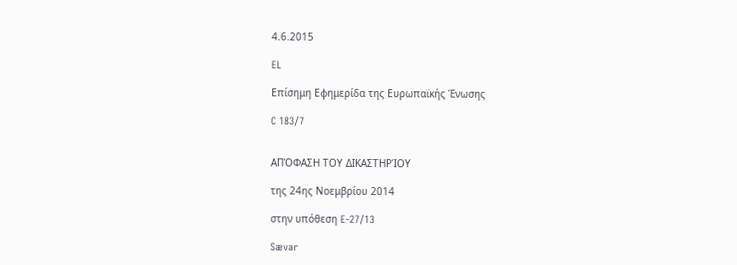4.6.2015

EL

Επίσημη Εφημερίδα της Ευρωπαϊκής Ένωσης

C 183/7


ΑΠΌΦΑΣΗ ΤΟΥ ΔΙΚΑΣΤΗΡΊΟΥ

της 24ης Νοεμβρίου 2014

στην υπόθεση E-27/13

Sævar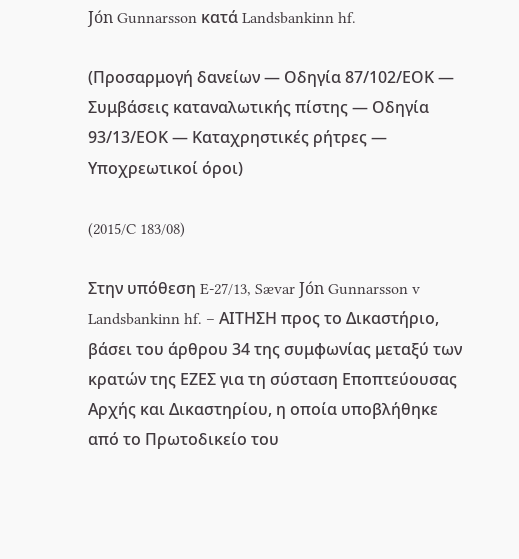Jón Gunnarsson κατά Landsbankinn hf.

(Προσαρμογή δανείων — Οδηγία 87/102/ΕΟΚ — Συμβάσεις καταναλωτικής πίστης — Οδηγία 93/13/ΕΟΚ — Καταχρηστικές ρήτρες — Υποχρεωτικοί όροι)

(2015/C 183/08)

Στην υπόθεση E-27/13, Sævar Jón Gunnarsson v Landsbankinn hf. – ΑΙΤΗΣΗ προς το Δικαστήριο, βάσει του άρθρου 34 της συμφωνίας μεταξύ των κρατών της ΕΖΕΣ για τη σύσταση Εποπτεύουσας Αρχής και Δικαστηρίου, η οποία υποβλήθηκε από το Πρωτοδικείο του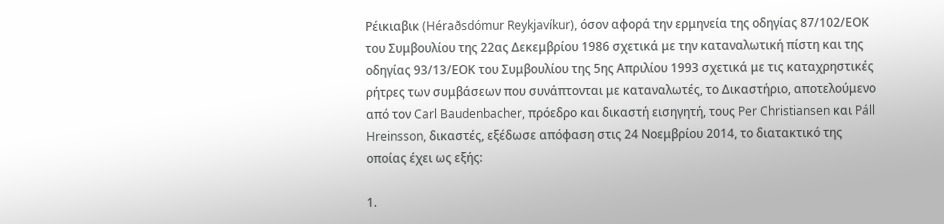Ρέικιαβικ (Héraðsdómur Reykjavíkur), όσον αφορά την ερμηνεία της οδηγίας 87/102/ΕΟΚ του Συμβουλίου της 22ας Δεκεμβρίου 1986 σχετικά με την καταναλωτική πίστη και της οδηγίας 93/13/ΕΟΚ του Συμβουλίου της 5ης Απριλίου 1993 σχετικά με τις καταχρηστικές ρήτρες των συμβάσεων που συνάπτονται με καταναλωτές, το Δικαστήριο, αποτελούμενο από τον Carl Baudenbacher, πρόεδρο και δικαστή εισηγητή, τους Per Christiansen και Páll Hreinsson, δικαστές, εξέδωσε απόφαση στις 24 Νοεμβρίου 2014, το διατακτικό της οποίας έχει ως εξής:

1.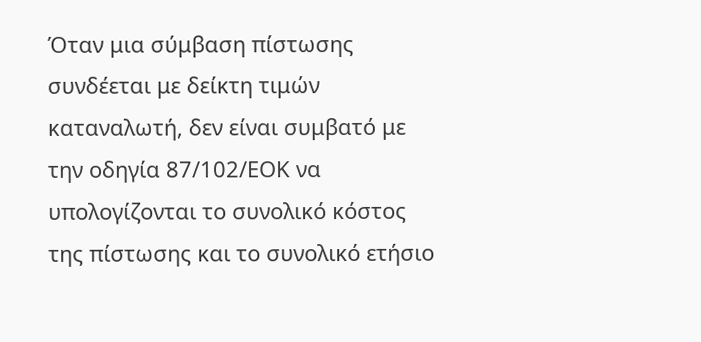Όταν μια σύμβαση πίστωσης συνδέεται με δείκτη τιμών καταναλωτή, δεν είναι συμβατό με την οδηγία 87/102/ΕΟΚ να υπολογίζονται το συνολικό κόστος της πίστωσης και το συνολικό ετήσιο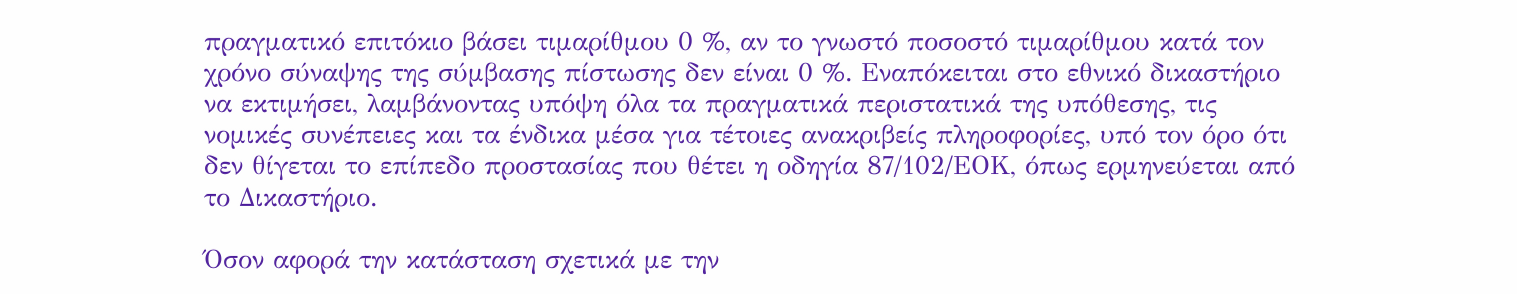πραγματικό επιτόκιο βάσει τιμαρίθμου 0 %, αν το γνωστό ποσοστό τιμαρίθμου κατά τον χρόνο σύναψης της σύμβασης πίστωσης δεν είναι 0 %. Εναπόκειται στο εθνικό δικαστήριο να εκτιμήσει, λαμβάνοντας υπόψη όλα τα πραγματικά περιστατικά της υπόθεσης, τις νομικές συνέπειες και τα ένδικα μέσα για τέτοιες ανακριβείς πληροφορίες, υπό τον όρο ότι δεν θίγεται το επίπεδο προστασίας που θέτει η οδηγία 87/102/ΕΟΚ, όπως ερμηνεύεται από το Δικαστήριο.

Όσον αφορά την κατάσταση σχετικά με την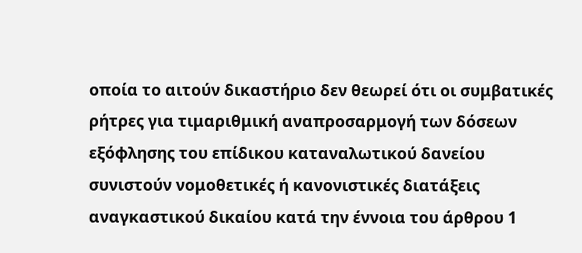οποία το αιτούν δικαστήριο δεν θεωρεί ότι οι συμβατικές ρήτρες για τιμαριθμική αναπροσαρμογή των δόσεων εξόφλησης του επίδικου καταναλωτικού δανείου συνιστούν νομοθετικές ή κανονιστικές διατάξεις αναγκαστικού δικαίου κατά την έννοια του άρθρου 1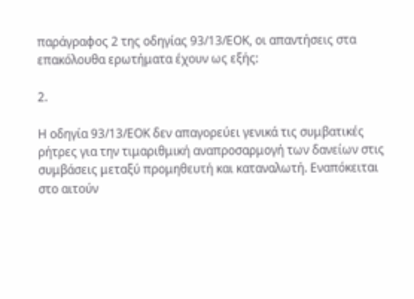παράγραφος 2 της οδηγίας 93/13/ΕΟΚ, οι απαντήσεις στα επακόλουθα ερωτήματα έχουν ως εξής:

2.

Η οδηγία 93/13/ΕΟΚ δεν απαγορεύει γενικά τις συμβατικές ρήτρες για την τιμαριθμική αναπροσαρμογή των δανείων στις συμβάσεις μεταξύ προμηθευτή και καταναλωτή. Εναπόκειται στο αιτούν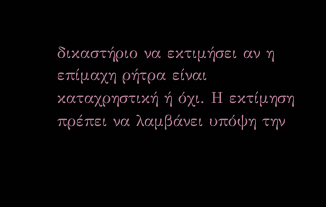δικαστήριο να εκτιμήσει αν η επίμαχη ρήτρα είναι καταχρηστική ή όχι. Η εκτίμηση πρέπει να λαμβάνει υπόψη την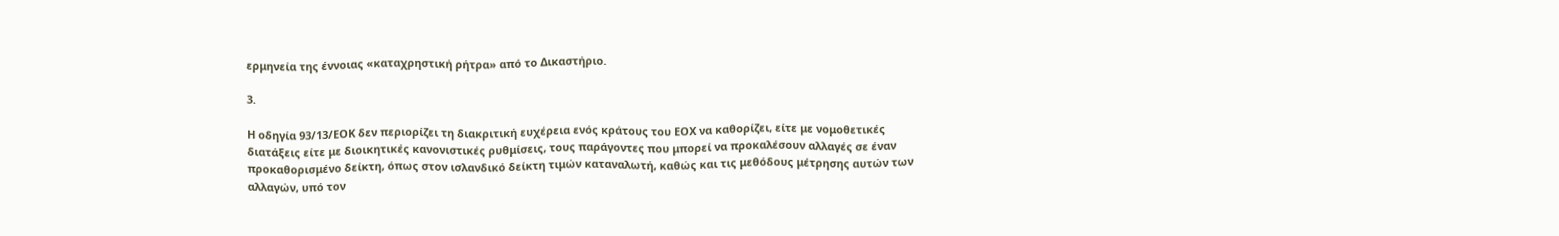ερμηνεία της έννοιας «καταχρηστική ρήτρα» από το Δικαστήριο.

3.

Η οδηγία 93/13/ΕΟΚ δεν περιορίζει τη διακριτική ευχέρεια ενός κράτους του ΕΟΧ να καθορίζει, είτε με νομοθετικές διατάξεις είτε με διοικητικές κανονιστικές ρυθμίσεις, τους παράγοντες που μπορεί να προκαλέσουν αλλαγές σε έναν προκαθορισμένο δείκτη, όπως στον ισλανδικό δείκτη τιμών καταναλωτή, καθώς και τις μεθόδους μέτρησης αυτών των αλλαγών, υπό τον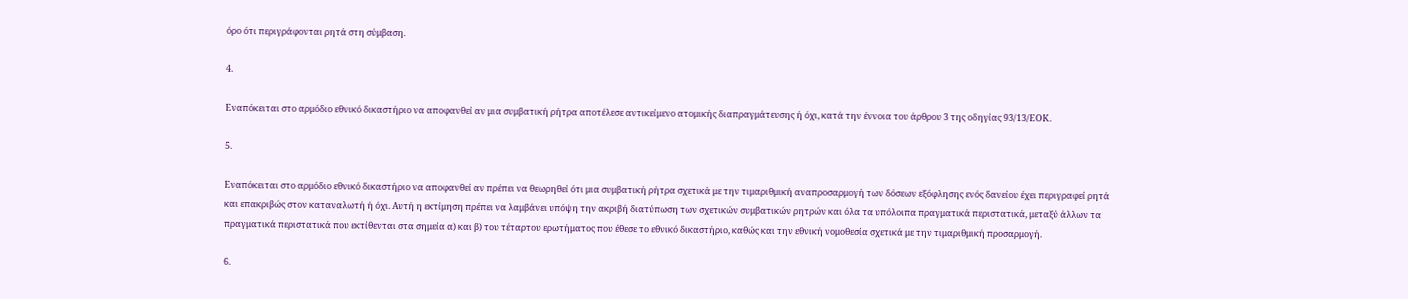όρο ότι περιγράφονται ρητά στη σύμβαση.

4.

Εναπόκειται στο αρμόδιο εθνικό δικαστήριο να αποφανθεί αν μια συμβατική ρήτρα αποτέλεσε αντικείμενο ατομικής διαπραγμάτευσης ή όχι, κατά την έννοια του άρθρου 3 της οδηγίας 93/13/ΕΟΚ.

5.

Εναπόκειται στο αρμόδιο εθνικό δικαστήριο να αποφανθεί αν πρέπει να θεωρηθεί ότι μια συμβατική ρήτρα σχετικά με την τιμαριθμική αναπροσαρμογή των δόσεων εξόφλησης ενός δανείου έχει περιγραφεί ρητά και επακριβώς στον καταναλωτή ή όχι. Αυτή η εκτίμηση πρέπει να λαμβάνει υπόψη την ακριβή διατύπωση των σχετικών συμβατικών ρητρών και όλα τα υπόλοιπα πραγματικά περιστατικά, μεταξύ άλλων τα πραγματικά περιστατικά που εκτίθενται στα σημεία α) και β) του τέταρτου ερωτήματος που έθεσε το εθνικό δικαστήριο, καθώς και την εθνική νομοθεσία σχετικά με την τιμαριθμική προσαρμογή.

6.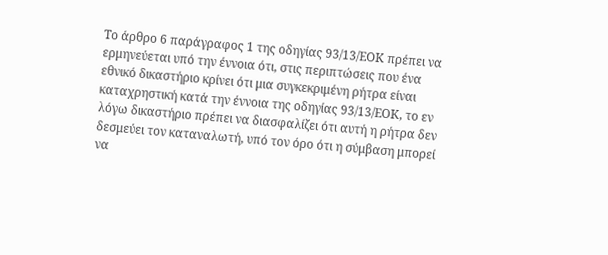Το άρθρο 6 παράγραφος 1 της οδηγίας 93/13/ΕΟΚ πρέπει να ερμηνεύεται υπό την έννοια ότι, στις περιπτώσεις που ένα εθνικό δικαστήριο κρίνει ότι μια συγκεκριμένη ρήτρα είναι καταχρηστική κατά την έννοια της οδηγίας 93/13/ΕΟΚ, το εν λόγω δικαστήριο πρέπει να διασφαλίζει ότι αυτή η ρήτρα δεν δεσμεύει τον καταναλωτή, υπό τον όρο ότι η σύμβαση μπορεί να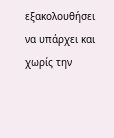εξακολουθήσει να υπάρχει και χωρίς την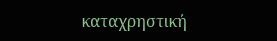καταχρηστική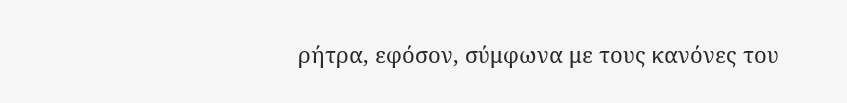ρήτρα, εφόσον, σύμφωνα με τους κανόνες του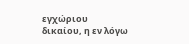εγχώριου δικαίου, η εν λόγω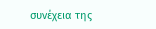συνέχεια της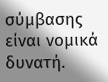σύμβασης είναι νομικά δυνατή.